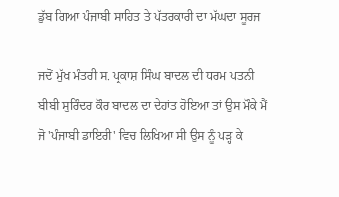ਡੁੱਬ ਗਿਆ ਪੰਜਾਬੀ ਸਾਹਿਤ ਤੇ ਪੱਤਰਕਾਰੀ ਦਾ ਮੱਘਦਾ ਸੂਰਜ

ਜਦੋਂ ਮੁੱਖ ਮੰਤਰੀ ਸ. ਪ੍ਰਕਾਸ਼ ਸਿੰਘ ਬਾਦਲ ਦੀ ਧਰਮ ਪਤਨੀ ਬੀਬੀ ਸੁਰਿੰਦਰ ਕੌਰ ਬਾਦਲ ਦਾ ਦੇਹਾਂਤ ਹੋਇਆ ਤਾਂ ਉਸ ਮੌਕੇ ਮੈਂ ਜੋ 'ਪੰਜਾਬੀ ਡਾਇਰੀ' ਵਿਚ ਲਿਖਿਆ ਸੀ ਉਸ ਨੂੰ ਪੜ੍ਹ ਕੇ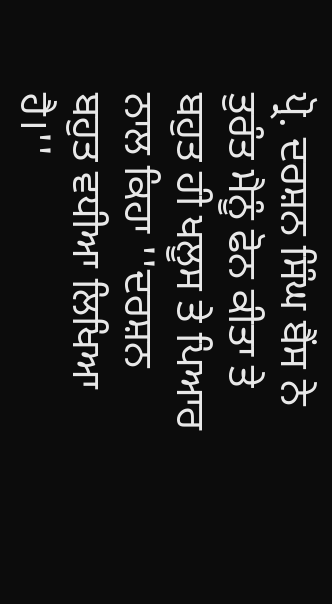ਪ੍ਰੋ. ਦਰਸ਼ਨ ਸਿੰਘ ਬੈਂਸ ਨੇ ਤੁਰੰਤ ਮੈਨੂੰ ਫੋਨ ਕੀਤਾ ਤੇ ਬਹੁਤ ਹੀ ਖਲੂਸ ਤੇ ਪਿਆਰ ਨਾਲ ਕਿਹਾ ''ਦਰਸ਼ਨ ਬਹੁਤ ਵਧੀਆ ਲਿਖਿਆ ਹੈ।''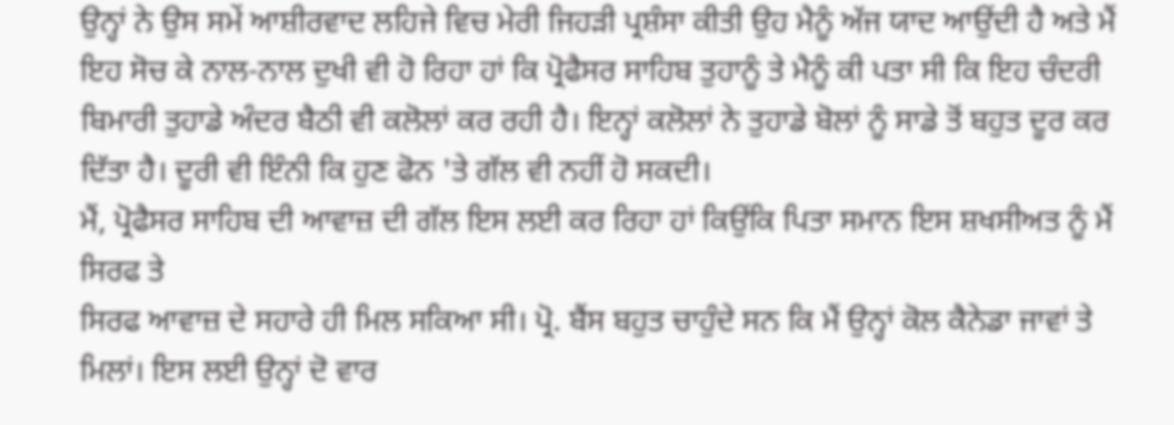ਉਨ੍ਹਾਂ ਨੇ ਉਸ ਸਮੇਂ ਆਸ਼ੀਰਵਾਦ ਲਹਿਜੇ ਵਿਚ ਮੇਰੀ ਜਿਹੜੀ ਪ੍ਰਸ਼ੰਸਾ ਕੀਤੀ ਉਹ ਮੈਨੂੰ ਅੱਜ ਯਾਦ ਆਉਂਦੀ ਹੈ ਅਤੇ ਮੈਂ ਇਹ ਸੋਚ ਕੇ ਨਾਲ-ਨਾਲ ਦੁਖੀ ਵੀ ਹੋ ਰਿਹਾ ਹਾਂ ਕਿ ਪ੍ਰੋਫੈਸਰ ਸਾਹਿਬ ਤੁਹਾਨੂੰ ਤੇ ਮੈਨੂੰ ਕੀ ਪਤਾ ਸੀ ਕਿ ਇਹ ਚੰਦਰੀ ਬਿਮਾਰੀ ਤੁਹਾਡੇ ਅੰਦਰ ਬੈਠੀ ਵੀ ਕਲੋਲਾਂ ਕਰ ਰਹੀ ਹੈ। ਇਨ੍ਹਾਂ ਕਲੋਲਾਂ ਨੇ ਤੁਹਾਡੇ ਬੋਲਾਂ ਨੂੰ ਸਾਡੇ ਤੋਂ ਬਹੁਤ ਦੂਰ ਕਰ ਦਿੱਤਾ ਹੈ। ਦੂਰੀ ਵੀ ਇੰਨੀ ਕਿ ਹੁਣ ਫੋਨ 'ਤੇ ਗੱਲ ਵੀ ਨਹੀਂ ਹੋ ਸਕਦੀ।
ਮੈਂ, ਪ੍ਰੋਫੈਸਰ ਸਾਹਿਬ ਦੀ ਆਵਾਜ਼ ਦੀ ਗੱਲ ਇਸ ਲਈ ਕਰ ਰਿਹਾ ਹਾਂ ਕਿਉਂਕਿ ਪਿਤਾ ਸਮਾਨ ਇਸ ਸ਼ਖਸੀਅਤ ਨੂੰ ਮੈਂ ਸਿਰਫ ਤੇ
ਸਿਰਫ ਆਵਾਜ਼ ਦੇ ਸਹਾਰੇ ਹੀ ਮਿਲ ਸਕਿਆ ਸੀ। ਪ੍ਰੋ. ਬੈਂਸ ਬਹੁਤ ਚਾਹੁੰਦੇ ਸਨ ਕਿ ਮੈਂ ਉਨ੍ਹਾਂ ਕੋਲ ਕੈਨੇਡਾ ਜਾਵਾਂ ਤੇ ਮਿਲਾਂ। ਇਸ ਲਈ ਉਨ੍ਹਾਂ ਦੋ ਵਾਰ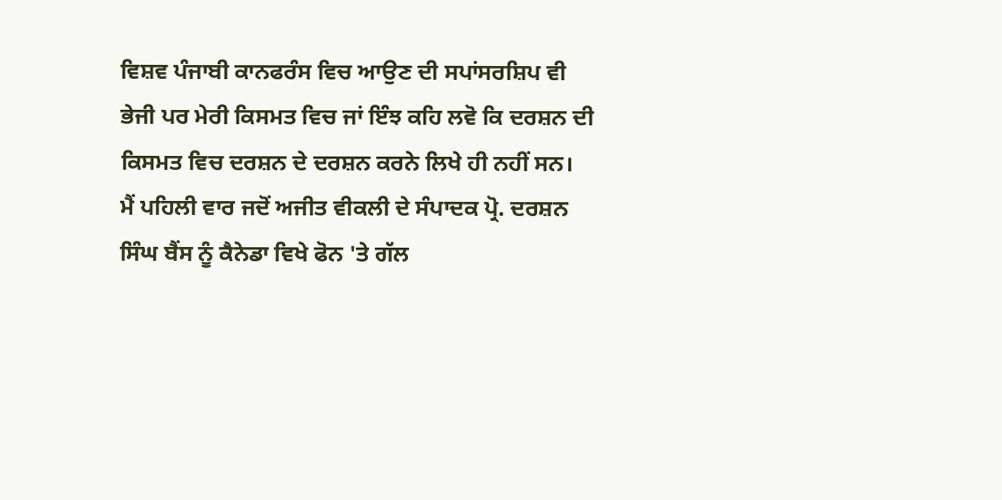ਵਿਸ਼ਵ ਪੰਜਾਬੀ ਕਾਨਫਰੰਸ ਵਿਚ ਆਉਣ ਦੀ ਸਪਾਂਸਰਸ਼ਿਪ ਵੀ ਭੇਜੀ ਪਰ ਮੇਰੀ ਕਿਸਮਤ ਵਿਚ ਜਾਂ ਇੰਝ ਕਹਿ ਲਵੋ ਕਿ ਦਰਸ਼ਨ ਦੀ ਕਿਸਮਤ ਵਿਚ ਦਰਸ਼ਨ ਦੇ ਦਰਸ਼ਨ ਕਰਨੇ ਲਿਖੇ ਹੀ ਨਹੀਂ ਸਨ।
ਮੈਂ ਪਹਿਲੀ ਵਾਰ ਜਦੋਂ ਅਜੀਤ ਵੀਕਲੀ ਦੇ ਸੰਪਾਦਕ ਪ੍ਰੋ. ਦਰਸ਼ਨ ਸਿੰਘ ਬੈਂਸ ਨੂੰ ਕੈਨੇਡਾ ਵਿਖੇ ਫੋਨ 'ਤੇ ਗੱਲ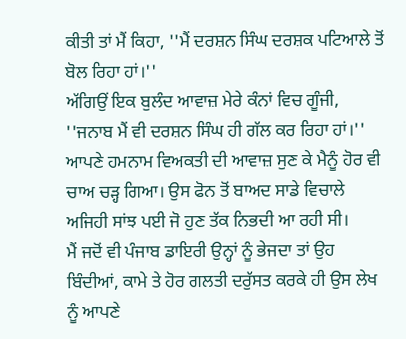ਕੀਤੀ ਤਾਂ ਮੈਂ ਕਿਹਾ, ''ਮੈਂ ਦਰਸ਼ਨ ਸਿੰਘ ਦਰਸ਼ਕ ਪਟਿਆਲੇ ਤੋਂ ਬੋਲ ਰਿਹਾ ਹਾਂ।''
ਅੱਗਿਉਂ ਇਕ ਬੁਲੰਦ ਆਵਾਜ਼ ਮੇਰੇ ਕੰਨਾਂ ਵਿਚ ਗੂੰਜੀ, ''ਜਨਾਬ ਮੈਂ ਵੀ ਦਰਸ਼ਨ ਸਿੰਘ ਹੀ ਗੱਲ ਕਰ ਰਿਹਾ ਹਾਂ।'' ਆਪਣੇ ਹਮਨਾਮ ਵਿਅਕਤੀ ਦੀ ਆਵਾਜ਼ ਸੁਣ ਕੇ ਮੈਨੂੰ ਹੋਰ ਵੀ ਚਾਅ ਚੜ੍ਹ ਗਿਆ। ਉਸ ਫੋਨ ਤੋਂ ਬਾਅਦ ਸਾਡੇ ਵਿਚਾਲੇ ਅਜਿਹੀ ਸਾਂਝ ਪਈ ਜੋ ਹੁਣ ਤੱਕ ਨਿਭਦੀ ਆ ਰਹੀ ਸੀ।
ਮੈਂ ਜਦੋਂ ਵੀ ਪੰਜਾਬ ਡਾਇਰੀ ਉਨ੍ਹਾਂ ਨੂੰ ਭੇਜਦਾ ਤਾਂ ਉਹ ਬਿੰਦੀਆਂ, ਕਾਮੇ ਤੇ ਹੋਰ ਗਲਤੀ ਦਰੁੱਸਤ ਕਰਕੇ ਹੀ ਉਸ ਲੇਖ ਨੂੰ ਆਪਣੇ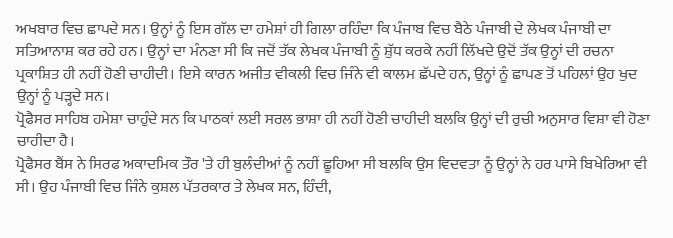ਅਖਬਾਰ ਵਿਚ ਛਾਪਦੇ ਸਨ। ਉਨ੍ਹਾਂ ਨੂੰ ਇਸ ਗੱਲ ਦਾ ਹਮੇਸ਼ਾਂ ਹੀ ਗਿਲਾ ਰਹਿੰਦਾ ਕਿ ਪੰਜਾਬ ਵਿਚ ਬੈਠੇ ਪੰਜਾਬੀ ਦੇ ਲੇਖਕ ਪੰਜਾਬੀ ਦਾ ਸਤਿਆਨਾਸ਼ ਕਰ ਰਹੇ ਹਨ। ਉਨ੍ਹਾਂ ਦਾ ਮੰਨਣਾ ਸੀ ਕਿ ਜਦੋਂ ਤੱਕ ਲੇਖਕ ਪੰਜਾਬੀ ਨੂੰ ਸ਼ੁੱਧ ਕਰਕੇ ਨਹੀਂ ਲਿੱਖਦੇ ਉਦੋਂ ਤੱਕ ਉਨ੍ਹਾਂ ਦੀ ਰਚਨਾ ਪ੍ਰਕਾਸ਼ਿਤ ਹੀ ਨਹੀਂ ਹੋਣੀ ਚਾਹੀਦੀ। ਇਸੇ ਕਾਰਨ ਅਜੀਤ ਵੀਕਲੀ ਵਿਚ ਜਿੰਨੇ ਵੀ ਕਾਲਮ ਛੱਪਦੇ ਹਨ, ਉਨ੍ਹਾਂ ਨੂੰ ਛਾਪਣ ਤੋਂ ਪਹਿਲਾਂ ਉਹ ਖੁਦ ਉਨ੍ਹਾਂ ਨੂੰ ਪੜ੍ਹਦੇ ਸਨ।
ਪ੍ਰੋਫੈਸਰ ਸਾਹਿਬ ਹਮੇਸ਼ਾ ਚਾਹੁੰਦੇ ਸਨ ਕਿ ਪਾਠਕਾਂ ਲਈ ਸਰਲ ਭਾਸ਼ਾ ਹੀ ਨਹੀਂ ਹੋਣੀ ਚਾਹੀਦੀ ਬਲਕਿ ਉਨ੍ਹਾਂ ਦੀ ਰੁਚੀ ਅਨੁਸਾਰ ਵਿਸ਼ਾ ਵੀ ਹੋਣਾ ਚਾਹੀਦਾ ਹੈ।
ਪ੍ਰੋਫੈਸਰ ਬੈਂਸ ਨੇ ਸਿਰਫ ਅਕਾਦਮਿਕ ਤੌਰ 'ਤੇ ਹੀ ਬੁਲੰਦੀਆਂ ਨੂੰ ਨਹੀਂ ਛੂਹਿਆ ਸੀ ਬਲਕਿ ਉਸ ਵਿਦਵਤਾ ਨੂੰ ਉਨ੍ਹਾਂ ਨੇ ਹਰ ਪਾਸੇ ਬਿਖੇਰਿਆ ਵੀ ਸੀ। ਉਹ ਪੰਜਾਬੀ ਵਿਚ ਜਿੰਨੇ ਕੁਸ਼ਲ ਪੱਤਰਕਾਰ ਤੇ ਲੇਖਕ ਸਨ, ਹਿੰਦੀ,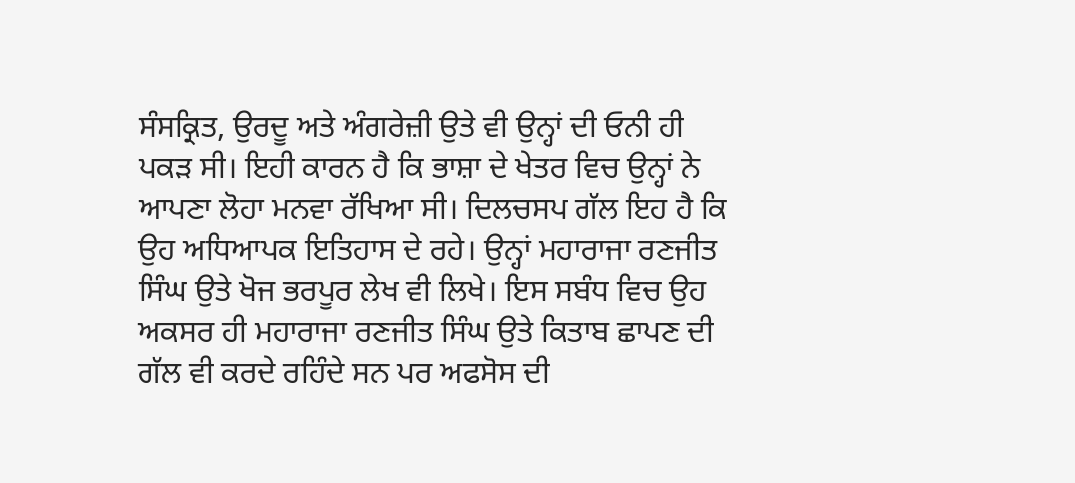ਸੰਸਕ੍ਰਿਤ, ਉਰਦੂ ਅਤੇ ਅੰਗਰੇਜ਼ੀ ਉਤੇ ਵੀ ਉਨ੍ਹਾਂ ਦੀ ਓਨੀ ਹੀ ਪਕੜ ਸੀ। ਇਹੀ ਕਾਰਨ ਹੈ ਕਿ ਭਾਸ਼ਾ ਦੇ ਖੇਤਰ ਵਿਚ ਉਨ੍ਹਾਂ ਨੇ ਆਪਣਾ ਲੋਹਾ ਮਨਵਾ ਰੱਖਿਆ ਸੀ। ਦਿਲਚਸਪ ਗੱਲ ਇਹ ਹੈ ਕਿ ਉਹ ਅਧਿਆਪਕ ਇਤਿਹਾਸ ਦੇ ਰਹੇ। ਉਨ੍ਹਾਂ ਮਹਾਰਾਜਾ ਰਣਜੀਤ ਸਿੰਘ ਉਤੇ ਖੋਜ ਭਰਪੂਰ ਲੇਖ ਵੀ ਲਿਖੇ। ਇਸ ਸਬੰਧ ਵਿਚ ਉਹ ਅਕਸਰ ਹੀ ਮਹਾਰਾਜਾ ਰਣਜੀਤ ਸਿੰਘ ਉਤੇ ਕਿਤਾਬ ਛਾਪਣ ਦੀ ਗੱਲ ਵੀ ਕਰਦੇ ਰਹਿੰਦੇ ਸਨ ਪਰ ਅਫਸੋਸ ਦੀ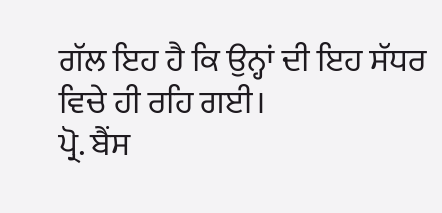ਗੱਲ ਇਹ ਹੈ ਕਿ ਉਨ੍ਹਾਂ ਦੀ ਇਹ ਸੱਧਰ ਵਿਚੇ ਹੀ ਰਹਿ ਗਈ।
ਪ੍ਰੋ. ਬੈਂਸ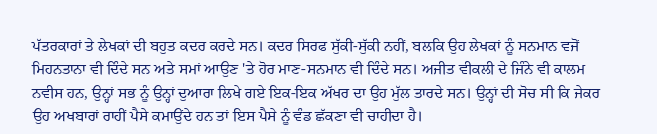ਪੱਤਰਕਾਰਾਂ ਤੇ ਲੇਖਕਾਂ ਦੀ ਬਹੁਤ ਕਦਰ ਕਰਦੇ ਸਨ। ਕਦਰ ਸਿਰਫ ਸੁੱਕੀ-ਸੁੱਕੀ ਨਹੀਂ, ਬਲਕਿ ਉਹ ਲੇਖਕਾਂ ਨੂੰ ਸਨਮਾਨ ਵਜੋਂ ਮਿਹਨਤਾਨਾ ਵੀ ਦਿੰਦੇ ਸਨ ਅਤੇ ਸਮਾਂ ਆਉਣ 'ਤੇ ਹੋਰ ਮਾਣ-ਸਨਮਾਨ ਵੀ ਦਿੰਦੇ ਸਨ। ਅਜੀਤ ਵੀਕਲੀ ਦੇ ਜਿੰਨੇ ਵੀ ਕਾਲਮ ਨਵੀਸ ਹਨ, ਉਨ੍ਹਾਂ ਸਭ ਨੂੰ ਉਨ੍ਹਾਂ ਦੁਆਰਾ ਲਿਖੇ ਗਏ ਇਕ-ਇਕ ਅੱਖਰ ਦਾ ਉਹ ਮੁੱਲ ਤਾਰਦੇ ਸਨ। ਉਨ੍ਹਾਂ ਦੀ ਸੋਚ ਸੀ ਕਿ ਜੇਕਰ ਉਹ ਅਖਬਾਰਾਂ ਰਾਹੀਂ ਪੈਸੇ ਕਮਾਉਂਦੇ ਹਨ ਤਾਂ ਇਸ ਪੈਸੇ ਨੂੰ ਵੰਡ ਛੱਕਣਾ ਵੀ ਚਾਹੀਦਾ ਹੈ।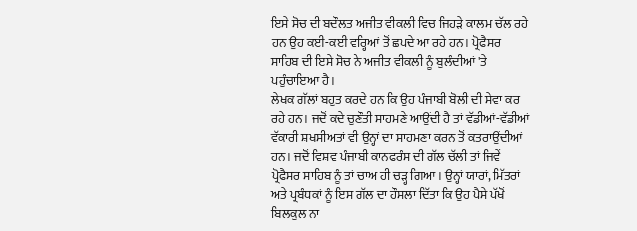ਇਸੇ ਸੋਚ ਦੀ ਬਦੌਲਤ ਅਜੀਤ ਵੀਕਲੀ ਵਿਚ ਜਿਹੜੇ ਕਾਲਮ ਚੱਲ ਰਹੇ ਹਨ ਉਹ ਕਈ-ਕਈ ਵਰ੍ਹਿਆਂ ਤੋਂ ਛਪਦੇ ਆ ਰਹੇ ਹਨ। ਪ੍ਰੋਫੈਸਰ ਸਾਹਿਬ ਦੀ ਇਸੇ ਸੋਚ ਨੇ ਅਜੀਤ ਵੀਕਲੀ ਨੂੰ ਬੁਲੰਦੀਆਂ 'ਤੇ ਪਹੁੰਚਾਇਆ ਹੈ।
ਲੇਖਕ ਗੱਲਾਂ ਬਹੁਤ ਕਰਦੇ ਹਨ ਕਿ ਉਹ ਪੰਜਾਬੀ ਬੋਲੀ ਦੀ ਸੇਵਾ ਕਰ ਰਹੇ ਹਨ। ਜਦੋਂ ਕਦੇ ਚੁਣੌਤੀ ਸਾਹਮਣੇ ਆਉਂਦੀ ਹੈ ਤਾਂ ਵੱਡੀਆਂ-ਵੱਡੀਆਂ ਵੱਕਾਰੀ ਸ਼ਖਸੀਅਤਾਂ ਵੀ ਉਨ੍ਹਾਂ ਦਾ ਸਾਹਮਣਾ ਕਰਨ ਤੋਂ ਕਤਰਾਉਂਦੀਆਂ ਹਨ। ਜਦੋਂ ਵਿਸ਼ਵ ਪੰਜਾਬੀ ਕਾਨਫਰੰਸ ਦੀ ਗੱਲ ਚੱਲੀ ਤਾਂ ਜਿਵੇਂ ਪ੍ਰੋਫੈਸਰ ਸਾਹਿਬ ਨੂੰ ਤਾਂ ਚਾਅ ਹੀ ਚੜ੍ਹ ਗਿਆ। ਉਨ੍ਹਾਂ ਯਾਰਾਂ, ਮਿੱਤਰਾਂ ਅਤੇ ਪ੍ਰਬੰਧਕਾਂ ਨੂੰ ਇਸ ਗੱਲ ਦਾ ਹੌਸਲਾ ਦਿੱਤਾ ਕਿ ਉਹ ਪੈਸੇ ਪੱਖੋਂ ਬਿਲਕੁਲ ਨਾ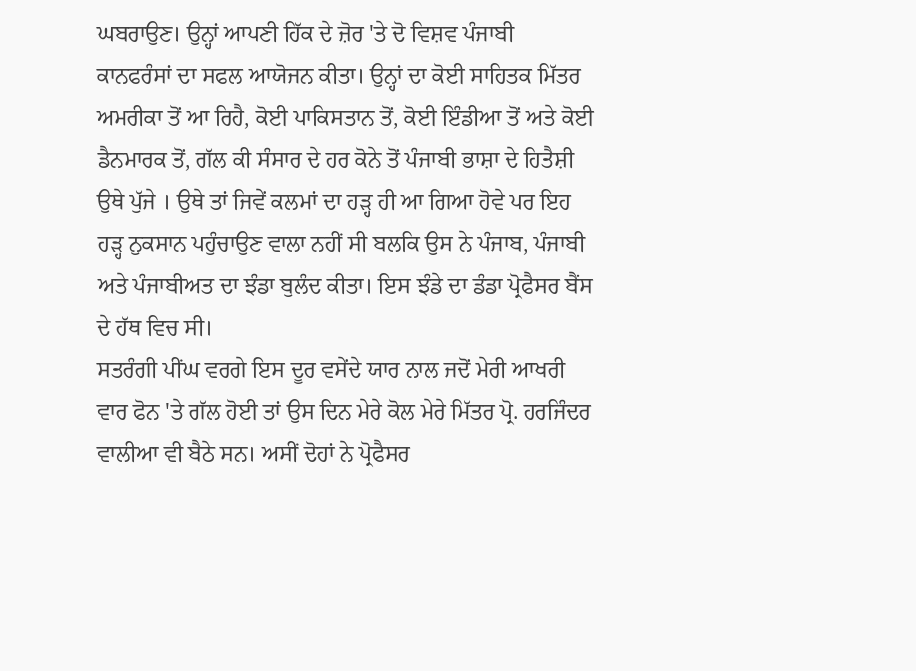ਘਬਰਾਉਣ। ਉਨ੍ਹਾਂ ਆਪਣੀ ਹਿੱਕ ਦੇ ਜ਼ੋਰ 'ਤੇ ਦੋ ਵਿਸ਼ਵ ਪੰਜਾਬੀ ਕਾਨਫਰੰਸਾਂ ਦਾ ਸਫਲ ਆਯੋਜਨ ਕੀਤਾ। ਉਨ੍ਹਾਂ ਦਾ ਕੋਈ ਸਾਹਿਤਕ ਮਿੱਤਰ ਅਮਰੀਕਾ ਤੋਂ ਆ ਰਿਹੈ, ਕੋਈ ਪਾਕਿਸਤਾਨ ਤੋਂ, ਕੋਈ ਇੰਡੀਆ ਤੋਂ ਅਤੇ ਕੋਈ ਡੈਨਮਾਰਕ ਤੋਂ, ਗੱਲ ਕੀ ਸੰਸਾਰ ਦੇ ਹਰ ਕੋਨੇ ਤੋਂ ਪੰਜਾਬੀ ਭਾਸ਼ਾ ਦੇ ਹਿਤੈਸ਼ੀ ਉਥੇ ਪੁੱਜੇ । ਉਥੇ ਤਾਂ ਜਿਵੇਂ ਕਲਮਾਂ ਦਾ ਹੜ੍ਹ ਹੀ ਆ ਗਿਆ ਹੋਵੇ ਪਰ ਇਹ ਹੜ੍ਹ ਨੁਕਸਾਨ ਪਹੁੰਚਾਉਣ ਵਾਲਾ ਨਹੀਂ ਸੀ ਬਲਕਿ ਉਸ ਨੇ ਪੰਜਾਬ, ਪੰਜਾਬੀ ਅਤੇ ਪੰਜਾਬੀਅਤ ਦਾ ਝੰਡਾ ਬੁਲੰਦ ਕੀਤਾ। ਇਸ ਝੰਡੇ ਦਾ ਡੰਡਾ ਪ੍ਰੋਫੈਸਰ ਬੈਂਸ ਦੇ ਹੱਥ ਵਿਚ ਸੀ।
ਸਤਰੰਗੀ ਪੀਂਘ ਵਰਗੇ ਇਸ ਦੂਰ ਵਸੇਂਦੇ ਯਾਰ ਨਾਲ ਜਦੋਂ ਮੇਰੀ ਆਖਰੀ ਵਾਰ ਫੋਨ 'ਤੇ ਗੱਲ ਹੋਈ ਤਾਂ ਉਸ ਦਿਨ ਮੇਰੇ ਕੋਲ ਮੇਰੇ ਮਿੱਤਰ ਪ੍ਰੋ. ਹਰਜਿੰਦਰ ਵਾਲੀਆ ਵੀ ਬੈਠੇ ਸਨ। ਅਸੀਂ ਦੋਹਾਂ ਨੇ ਪ੍ਰੋਫੈਸਰ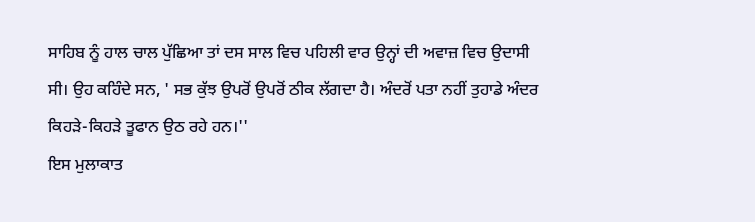ਸਾਹਿਬ ਨੂੰ ਹਾਲ ਚਾਲ ਪੁੱਛਿਆ ਤਾਂ ਦਸ ਸਾਲ ਵਿਚ ਪਹਿਲੀ ਵਾਰ ਉਨ੍ਹਾਂ ਦੀ ਅਵਾਜ਼ ਵਿਚ ਉਦਾਸੀ ਸੀ। ਉਹ ਕਹਿੰਦੇ ਸਨ, ' ਸਭ ਕੁੱਝ ਉਪਰੋਂ ਉਪਰੋਂ ਠੀਕ ਲੱਗਦਾ ਹੈ। ਅੰਦਰੋਂ ਪਤਾ ਨਹੀਂ ਤੁਹਾਡੇ ਅੰਦਰ ਕਿਹੜੇ-ਕਿਹੜੇ ਤੂਫਾਨ ਉਠ ਰਹੇ ਹਨ।''
ਇਸ ਮੁਲਾਕਾਤ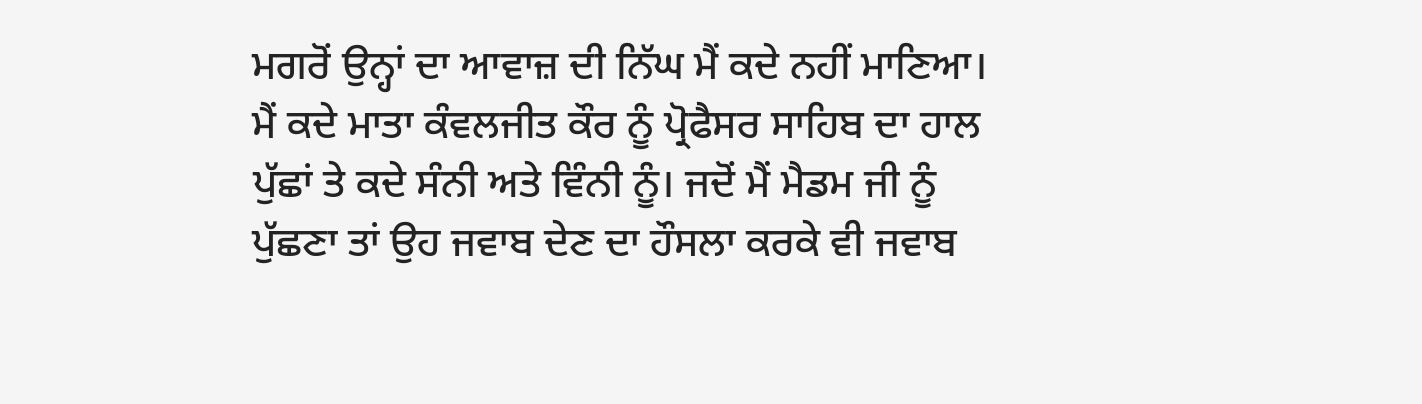ਮਗਰੋਂ ਉਨ੍ਹਾਂ ਦਾ ਆਵਾਜ਼ ਦੀ ਨਿੱਘ ਮੈਂ ਕਦੇ ਨਹੀਂ ਮਾਣਿਆ। ਮੈਂ ਕਦੇ ਮਾਤਾ ਕੰਵਲਜੀਤ ਕੌਰ ਨੂੰ ਪ੍ਰੋਫੈਸਰ ਸਾਹਿਬ ਦਾ ਹਾਲ ਪੁੱਛਾਂ ਤੇ ਕਦੇ ਸੰਨੀ ਅਤੇ ਵਿੰਨੀ ਨੂੰ। ਜਦੋਂ ਮੈਂ ਮੈਡਮ ਜੀ ਨੂੰ ਪੁੱਛਣਾ ਤਾਂ ਉਹ ਜਵਾਬ ਦੇਣ ਦਾ ਹੌਸਲਾ ਕਰਕੇ ਵੀ ਜਵਾਬ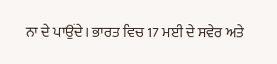ਨਾ ਦੇ ਪਾਉਂਦੇ। ਭਾਰਤ ਵਿਚ 17 ਮਈ ਦੇ ਸਵੇਰ ਅਤੇ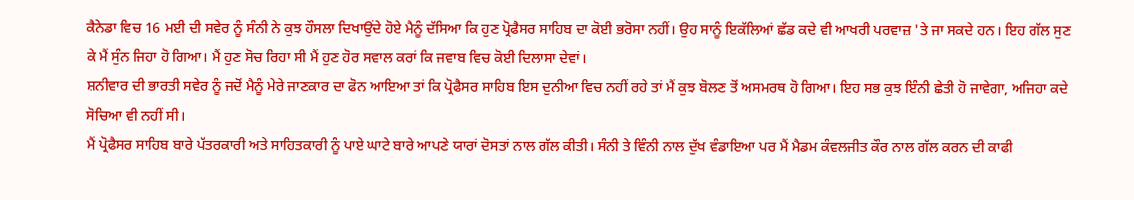ਕੈਨੇਡਾ ਵਿਚ 16 ਮਈ ਦੀ ਸਵੇਰ ਨੂੰ ਸੰਨੀ ਨੇ ਕੁਝ ਹੌਸਲਾ ਦਿਖਾਉਂਦੇ ਹੋਏ ਮੈਨੂੰ ਦੱਸਿਆ ਕਿ ਹੁਣ ਪ੍ਰੋਫੈਸਰ ਸਾਹਿਬ ਦਾ ਕੋਈ ਭਰੋਸਾ ਨਹੀਂ। ਉਹ ਸਾਨੂੰ ਇਕੱਲਿਆਂ ਛੱਡ ਕਦੇ ਵੀ ਆਖਰੀ ਪਰਵਾਜ਼ 'ਤੇ ਜਾ ਸਕਦੇ ਹਨ। ਇਹ ਗੱਲ ਸੁਣ ਕੇ ਮੈਂ ਸੁੰਨ ਜਿਹਾ ਹੋ ਗਿਆ। ਮੈਂ ਹੁਣ ਸੋਚ ਰਿਹਾ ਸੀ ਮੈਂ ਹੁਣ ਹੋਰ ਸਵਾਲ ਕਰਾਂ ਕਿ ਜਵਾਬ ਵਿਚ ਕੋਈ ਦਿਲਾਸਾ ਦੇਵਾਂ।
ਸ਼ਨੀਵਾਰ ਦੀ ਭਾਰਤੀ ਸਵੇਰ ਨੂੰ ਜਦੋਂ ਮੈਨੂੰ ਮੇਰੇ ਜਾਣਕਾਰ ਦਾ ਫੋਨ ਆਇਆ ਤਾਂ ਕਿ ਪ੍ਰੋਫੈਸਰ ਸਾਹਿਬ ਇਸ ਦੁਨੀਆ ਵਿਚ ਨਹੀਂ ਰਹੇ ਤਾਂ ਮੈਂ ਕੁਝ ਬੋਲਣ ਤੋਂ ਅਸਮਰਥ ਹੋ ਗਿਆ। ਇਹ ਸਭ ਕੁਝ ਇੰਨੀ ਛੇਤੀ ਹੋ ਜਾਵੇਗਾ, ਅਜਿਹਾ ਕਦੇ ਸੋਚਿਆ ਵੀ ਨਹੀਂ ਸੀ।
ਮੈਂ ਪ੍ਰੋਫੈਸਰ ਸਾਹਿਬ ਬਾਰੇ ਪੱਤਰਕਾਰੀ ਅਤੇ ਸਾਹਿਤਕਾਰੀ ਨੂੰ ਪਾਏ ਘਾਟੇ ਬਾਰੇ ਆਪਣੇ ਯਾਰਾਂ ਦੋਸਤਾਂ ਨਾਲ ਗੱਲ ਕੀਤੀ। ਸੰਨੀ ਤੇ ਵਿੰਨੀ ਨਾਲ ਦੁੱਖ ਵੰਡਾਇਆ ਪਰ ਮੈਂ ਮੈਡਮ ਕੰਵਲਜੀਤ ਕੌਰ ਨਾਲ ਗੱਲ ਕਰਨ ਦੀ ਕਾਫੀ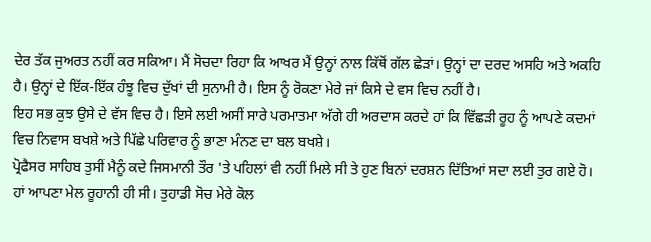ਦੇਰ ਤੱਕ ਜੁਅਰਤ ਨਹੀਂ ਕਰ ਸਕਿਆ। ਮੈਂ ਸੋਚਦਾ ਰਿਹਾ ਕਿ ਆਖਰ ਮੈਂ ਉਨ੍ਹਾਂ ਨਾਲ ਕਿੱਥੋਂ ਗੱਲ ਛੇੜਾਂ। ਉਨ੍ਹਾਂ ਦਾ ਦਰਦ ਅਸਹਿ ਅਤੇ ਅਕਹਿ ਹੈ। ਉਨ੍ਹਾਂ ਦੇ ਇੱਕ-ਇੱਕ ਹੰਝੂ ਵਿਚ ਦੁੱਖਾਂ ਦੀ ਸੁਨਾਮੀ ਹੈ। ਇਸ ਨੂੰ ਰੋਕਣਾ ਮੇਰੇ ਜਾਂ ਕਿਸੇ ਦੇ ਵਸ ਵਿਚ ਨਹੀਂ ਹੈ।
ਇਹ ਸਭ ਕੁਝ ਉਸੇ ਦੇ ਵੱਸ ਵਿਚ ਹੈ। ਇਸੇ ਲਈ ਅਸੀਂ ਸਾਰੇ ਪਰਮਾਤਮਾ ਅੱਗੇ ਹੀ ਅਰਦਾਸ ਕਰਦੇ ਹਾਂ ਕਿ ਵਿੱਛੜੀ ਰੂਹ ਨੂੰ ਆਪਣੇ ਕਦਮਾਂ ਵਿਚ ਨਿਵਾਸ ਬਖਸ਼ੇ ਅਤੇ ਪਿੱਛੇ ਪਰਿਵਾਰ ਨੂੰ ਭਾਣਾ ਮੰਨਣ ਦਾ ਬਲ ਬਖਸ਼ੇ।
ਪ੍ਰੋਫੈਸਰ ਸਾਹਿਬ ਤੁਸੀਂ ਮੈਨੂੰ ਕਦੇ ਜਿਸਮਾਨੀ ਤੌਰ 'ਤੇ ਪਹਿਲਾਂ ਵੀ ਨਹੀਂ ਮਿਲੇ ਸੀ ਤੇ ਹੁਣ ਬਿਨਾਂ ਦਰਸ਼ਨ ਦਿੱਤਿਆਂ ਸਦਾ ਲਈ ਤੁਰ ਗਏ ਹੋ। ਹਾਂ ਆਪਣਾ ਮੇਲ ਰੂਹਾਨੀ ਹੀ ਸੀ। ਤੁਹਾਡੀ ਸੋਚ ਮੇਰੇ ਕੋਲ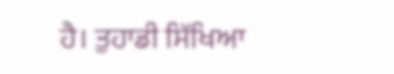ਹੈ। ਤੁਹਾਡੀ ਸਿੱਖਿਆ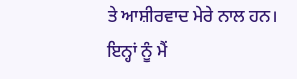ਤੇ ਆਸ਼ੀਰਵਾਦ ਮੇਰੇ ਨਾਲ ਹਨ। ਇਨ੍ਹਾਂ ਨੂੰ ਮੈਂ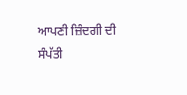ਆਪਣੀ ਜ਼ਿੰਦਗੀ ਦੀ ਸੰਪੱਤੀ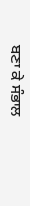ਬਣਾ ਕੇ ਸੰਭਾਲ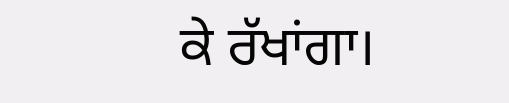ਕੇ ਰੱਖਾਂਗਾ।